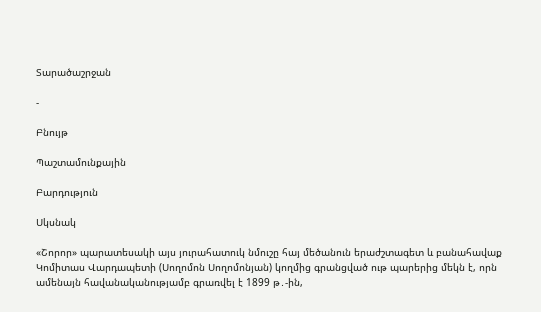Տարածաշրջան

-

Բնույթ

Պաշտամունքային

Բարդություն

Սկսնակ

«Շորոր» պարատեսակի այս յուրահատուկ նմուշը հայ մեծանուն երաժշտագետ և բանահավաք Կոմիտաս Վարդապետի (Սողոմոն Սողոմոնյան) կողմից գրանցված ութ պարերից մեկն է, որն ամենայն հավանականությամբ գրառվել է 1899 թ․-ին,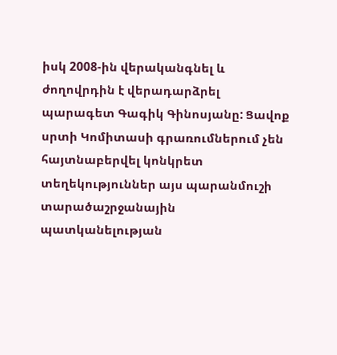իսկ 2008-ին վերականգնել և ժողովրդին է վերադարձրել պարագետ Գագիկ Գինոսյանը: Ցավոք սրտի Կոմիտասի գրառումներում չեն հայտնաբերվել կոնկրետ տեղեկություններ այս պարանմուշի տարածաշրջանային պատկանելության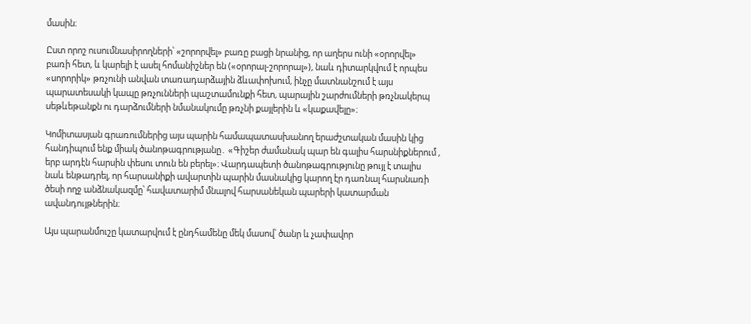մասին։

Ըստ որոշ ուսումնասիրողների՝ «շորորվել» բառը բացի նրանից, որ աղերս ունի «օրորվել» բառի հետ, և կարելի է ասել հոմանիշներ են («օրորալ-շորորալ»), նաև դիտարկվում է որպես «սորորիկ» թռչունի անվան տառադարձային ձևափոխում, ինչը մատնանշում է այս պարատեսակի կապը թռչունների պաշտամունքի հետ, պարային շարժումների թռչնակերպ սեթևեթանքն ու դարձումների նմանակումը թռչնի քայլերին և «կաքավելը»։

Կոմիտասյան գրառումներից այս պարին համապատասխանող երաժշտական մասին կից հանդիպում ենք միակ ծանոթագրությանը․ «Գիշեր ժամանակ պար են գալիս հարսնիքներում , երբ արդէն հարսին փեսու տուն են բերել»։ Վարդապետի ծանոթագրությունը թույլ է տալիս նաև ենթադրել, որ հարսանիքի ավարտին պարին մասնակից կարող էր դառնալ հարսնառի ծեսի ողջ անձնակազմը՝ հավատարիմ մնալով հարսանեկան պարերի կատարման ավանդույթներին։

Այս պարանմուշը կատարվում է ընդհամենը մեկ մասով՝ ծանր և չափավոր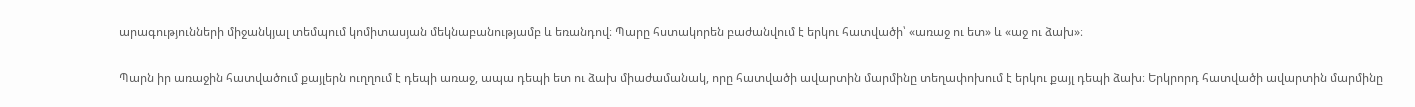արագությունների միջանկյալ տեմպում կոմիտասյան մեկնաբանությամբ և եռանդով։ Պարը հստակորեն բաժանվում է երկու հատվածի՝ «առաջ ու ետ» և «աջ ու ձախ»։

Պարն իր առաջին հատվածում քայլերն ուղղում է դեպի առաջ, ապա դեպի ետ ու ձախ միաժամանակ, որը հատվածի ավարտին մարմինը տեղափոխում է երկու քայլ դեպի ձախ։ Երկրորդ հատվածի ավարտին մարմինը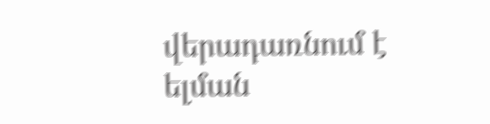վերադառնում է ելման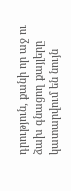դրություն, քանի որ աջ ու ձախ գնացող քայլերը կատարվում են նույն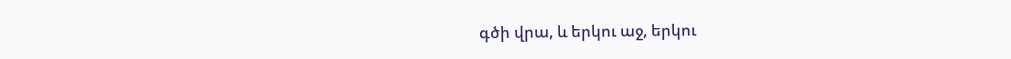գծի վրա, և երկու աջ, երկու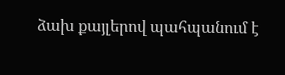ձախ քայլերով պահպանում է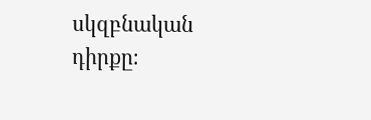սկզբնական դիրքը։